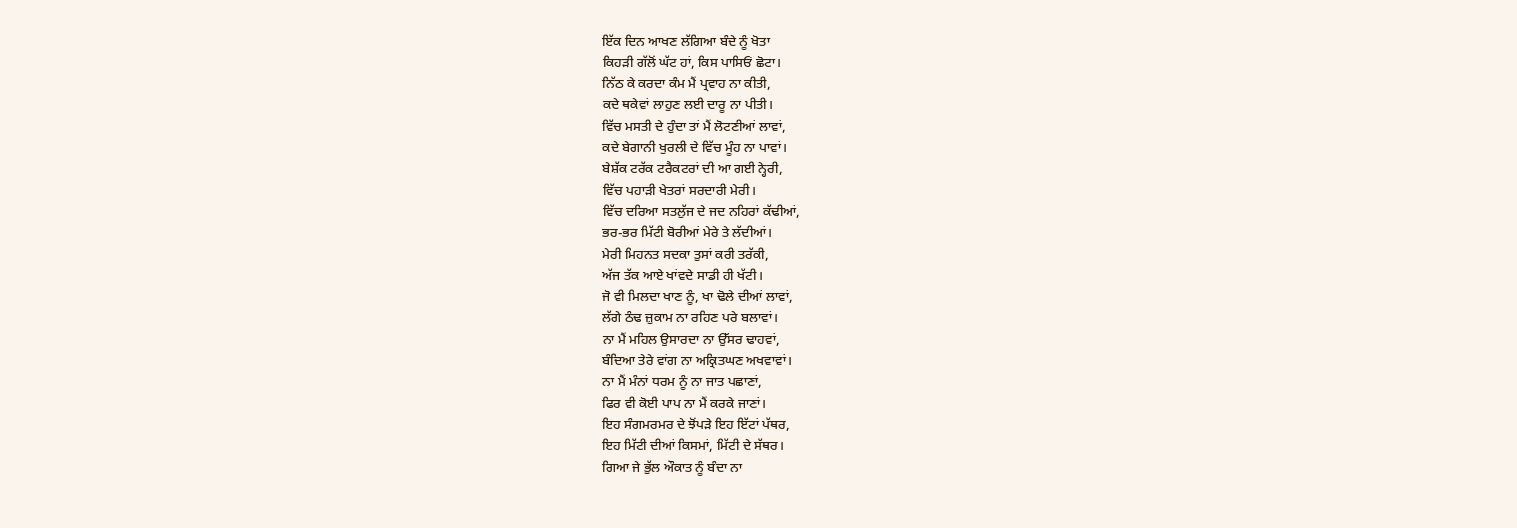ਇੱਕ ਦਿਨ ਆਖਣ ਲੱਗਿਆ ਬੰਦੇ ਨੂੰ ਖੋਤਾ
ਕਿਹੜੀ ਗੱਲੋਂ ਘੱਟ ਹਾਂ, ਕਿਸ ਪਾਸਿਓਂ ਛੋਟਾ।
ਨਿੱਠ ਕੇ ਕਰਦਾ ਕੰਮ ਮੈਂ ਪ੍ਰਵਾਹ ਨਾ ਕੀਤੀ,
ਕਦੇ ਥਕੇਵਾਂ ਲਾਹੁਣ ਲਈ ਦਾਰੂ ਨਾ ਪੀਤੀ।
ਵਿੱਚ ਮਸਤੀ ਦੇ ਹੁੰਦਾ ਤਾਂ ਮੈਂ ਲੋਟਣੀਆਂ ਲਾਵਾਂ,
ਕਦੇ ਬੇਗਾਨੀ ਖੁਰਲੀ ਦੇ ਵਿੱਚ ਮੂੰਹ ਨਾ ਪਾਵਾਂ।
ਬੇਸ਼ੱਕ ਟਰੱਕ ਟਰੈਕਟਰਾਂ ਦੀ ਆ ਗਈ ਨ੍ਹੇਰੀ,
ਵਿੱਚ ਪਹਾੜੀ ਖੇਤਰਾਂ ਸਰਦਾਰੀ ਮੇਰੀ।
ਵਿੱਚ ਦਰਿਆ ਸਤਲੁੱਜ ਦੇ ਜਦ ਨਹਿਰਾਂ ਕੱਢੀਆਂ,
ਭਰ-ਭਰ ਮਿੱਟੀ ਬੋਰੀਆਂ ਮੇਰੇ ਤੇ ਲੱਦੀਆਂ।
ਮੇਰੀ ਮਿਹਨਤ ਸਦਕਾ ਤੁਸਾਂ ਕਰੀ ਤਰੱਕੀ,
ਅੱਜ ਤੱਕ ਆਏ ਖਾਂਵਦੇ ਸਾਡੀ ਹੀ ਖੱਟੀ।
ਜੋ ਵੀ ਮਿਲਦਾ ਖਾਣ ਨੂੰ, ਖਾ ਢੋਲੇ ਦੀਆਂ ਲਾਵਾਂ,
ਲੱਗੇ ਠੰਢ ਜ਼ੁਕਾਮ ਨਾ ਰਹਿਣ ਪਰੇ ਬਲਾਵਾਂ।
ਨਾ ਮੈਂ ਮਹਿਲ ਉਸਾਰਦਾ ਨਾ ਉੱਸਰ ਢਾਹਵਾਂ,
ਬੰਦਿਆ ਤੇਰੇ ਵਾਂਗ ਨਾ ਅਕ੍ਰਿਤਘਣ ਅਖਵਾਵਾਂ।
ਨਾ ਮੈਂ ਮੰਨਾਂ ਧਰਮ ਨੂੰ ਨਾ ਜਾਤ ਪਛਾਣਾਂ,
ਫਿਰ ਵੀ ਕੋਈ ਪਾਪ ਨਾ ਮੈਂ ਕਰਕੇ ਜਾਣਾਂ।
ਇਹ ਸੰਗਮਰਮਰ ਦੇ ਝੋਂਪੜੇ ਇਹ ਇੱਟਾਂ ਪੱਥਰ,
ਇਹ ਮਿੱਟੀ ਦੀਆਂ ਕਿਸਮਾਂ, ਮਿੱਟੀ ਦੇ ਸੱਥਰ।
ਗਿਆ ਜੇ ਭੁੱਲ ਔਕਾਤ ਨੂੰ ਬੰਦਾ ਨਾ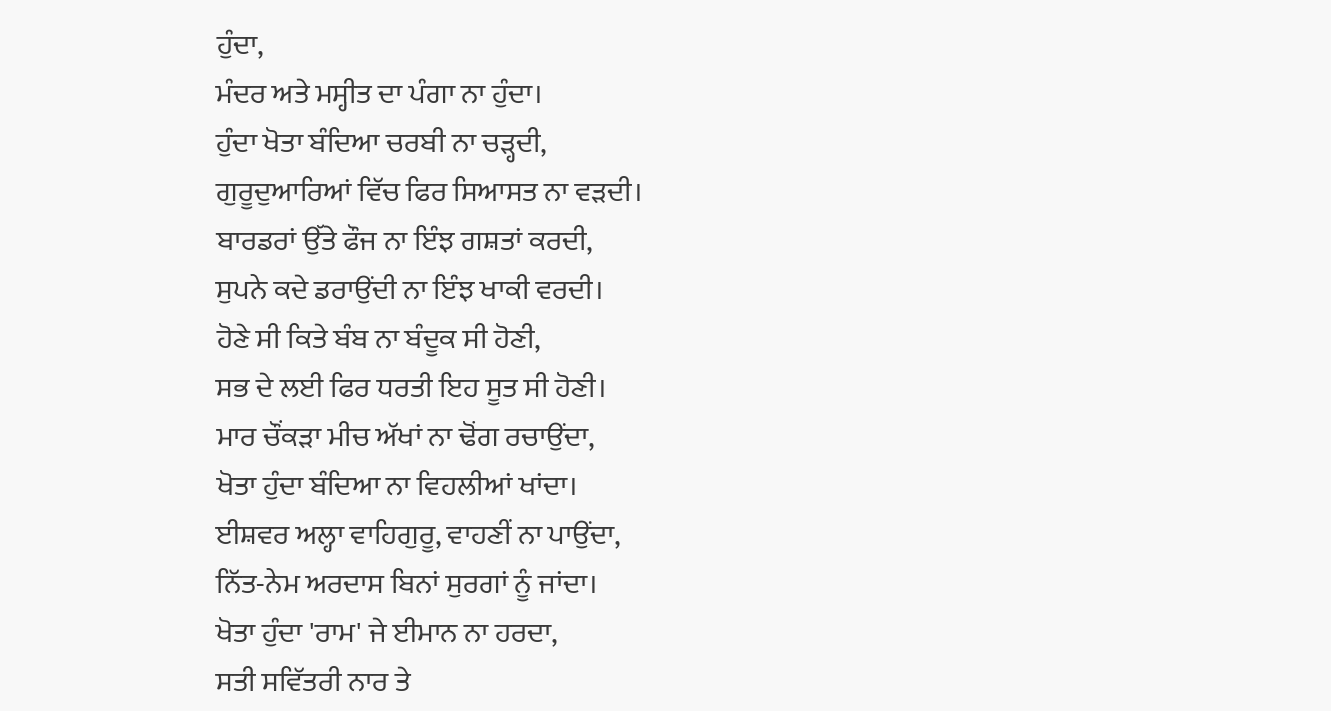ਹੁੰਦਾ,
ਮੰਦਰ ਅਤੇ ਮਸ੍ਹੀਤ ਦਾ ਪੰਗਾ ਨਾ ਹੁੰਦਾ।
ਹੁੰਦਾ ਖੋਤਾ ਬੰਦਿਆ ਚਰਬੀ ਨਾ ਚੜ੍ਹਦੀ,
ਗੁਰੂਦੁਆਰਿਆਂ ਵਿੱਚ ਫਿਰ ਸਿਆਸਤ ਨਾ ਵੜਦੀ।
ਬਾਰਡਰਾਂ ਉੱਤੇ ਫੌਜ ਨਾ ਇੰਝ ਗਸ਼ਤਾਂ ਕਰਦੀ,
ਸੁਪਨੇ ਕਦੇ ਡਰਾਉਂਦੀ ਨਾ ਇੰਝ ਖਾਕੀ ਵਰਦੀ।
ਹੋਣੇ ਸੀ ਕਿਤੇ ਬੰਬ ਨਾ ਬੰਦੂਕ ਸੀ ਹੋਣੀ,
ਸਭ ਦੇ ਲਈ ਫਿਰ ਧਰਤੀ ਇਹ ਸੂਤ ਸੀ ਹੋਣੀ।
ਮਾਰ ਚੌਂਕੜਾ ਮੀਚ ਅੱਖਾਂ ਨਾ ਢੋਂਗ ਰਚਾਉਂਦਾ,
ਖੋਤਾ ਹੁੰਦਾ ਬੰਦਿਆ ਨਾ ਵਿਹਲੀਆਂ ਖਾਂਦਾ।
ਈਸ਼ਵਰ ਅਲ੍ਹਾ ਵਾਹਿਗੁਰੂ, ਵਾਹਣੀਂ ਨਾ ਪਾਉਂਦਾ,
ਨਿੱਤ-ਨੇਮ ਅਰਦਾਸ ਬਿਨਾਂ ਸੁਰਗਾਂ ਨੂੰ ਜਾਂਦਾ।
ਖੋਤਾ ਹੁੰਦਾ 'ਰਾਮ' ਜੇ ਈਮਾਨ ਨਾ ਹਰਦਾ,
ਸਤੀ ਸਵਿੱਤਰੀ ਨਾਰ ਤੇ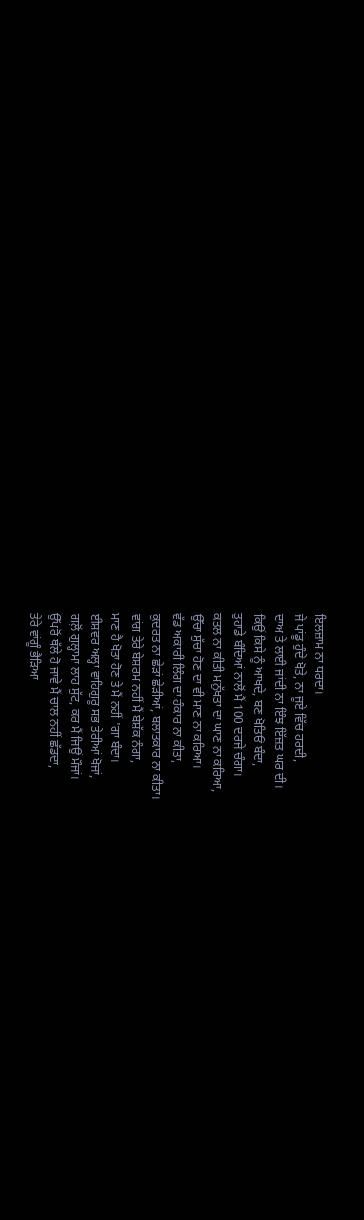ਇਲਜ਼ਾਮ ਨਾ ਧਰਦਾ।
ਜੇ ਪਾਂਡੂ ਹੁੰਦੇ ਖੋਤੇ, ਨਾ ਜੂਏ ਵਿੱਚ ਹਰਦੀ,
ਦਾਅ ਤੇ ਲਾਈ ਜਾਂਦੀ ਨਾ ਇੰਝ ਇੱਜ਼ਤ ਘਰ ਦੀ।
ਕਿਉਂ ਕਿਸੇ ਨੂੰ ਆਖਦੇ, ਬਣ ਖੋਤਿਓਂ ਬੰਦਾ,
ਤੁਹਾਡੇ ਬੰਦਿਆਂ ਨਾਲੋਂ ਮੈਂ 100 ਦਰਜੇ ਚੰਗਾ।
ਕਤਲ ਨਾ ਕੀਤੀ ਮਨੁੱਖਤਾ ਦਾ ਘਾਣ ਨਾ ਕਰਿਆ,
ਉੱਚਾ ਸੁੱਚਾ ਹੋਣ ਦਾ ਵੀ ਮਾਣ ਨਾ ਕਰਿਆ।
ਵੱਡ ਅਕਾਰੀ ਲਿੰਗ ਦਾ ਹੰਕਾਰ ਨਾ ਕੀਤਾ,
ਕੁਦਰਤ ਨਾ ਛੇੜਾਂ ਛੇੜੀਆਂ, ਬਲਾਤਕਾਰ ਨਾ ਕੀਤਾ।
ਵਾਂਗ ਤੇਰੇ ਬੇਸ਼ਰਮ ਨਹੀਂ ਮੈਂ ਬੇਸ਼ੱਕ ਨੰਗਾ,
ਮਾਣ ਹੈ ਖੋਤਾ ਹੋਣ ਤੇ ਮੈਂ ਨਹੀਂ 'ਗਾ ਬੰਦਾ।
ਈਸ਼ਵਰ ਅਲ੍ਹਾ ਵਾਹਿਗੁਰੂ ਸਭ ਤੇਰੀਆਂ ਖੋਜਾਂ,
ਗਲ਼ੋਂ ਗੁਲ੍ਹਾਮਾ ਲਾਹ ਸੁੱਟ, ਕਰ ਮੈਂ ਜਿਉਂ ਮੌਜਾਂ।
ਉੱਪਰੋਂ ਥੱਲੇ ਹੋ ਜਾਵੇ ਮੈਂ ਚਾਲ ਨਹੀਂ ਛੱਡਦਾ,
ਤੇਰੇ ਵਾਂਗੂੰ ਭੈੜਿਆ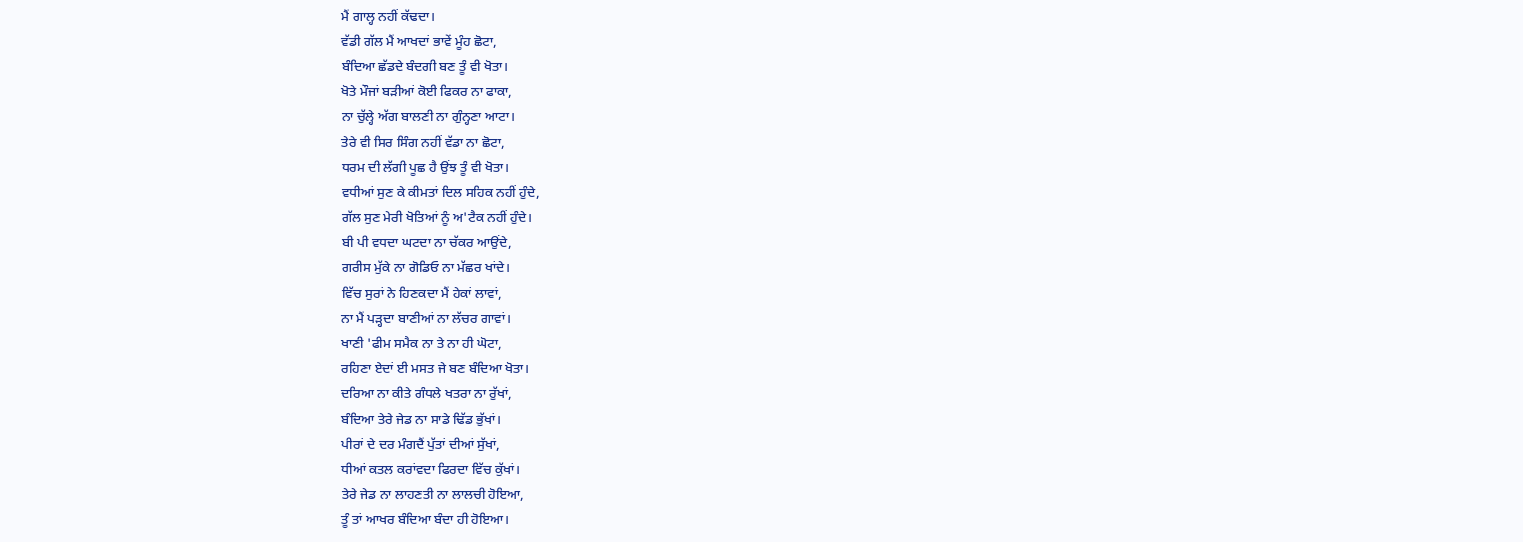ਮੈਂ ਗਾਲ੍ਹ ਨਹੀਂ ਕੱਢਦਾ।
ਵੱਡੀ ਗੱਲ ਮੈਂ ਆਖਦਾਂ ਭਾਵੇਂ ਮੂੰਹ ਛੋਟਾ,
ਬੰਦਿਆ ਛੱਡਦੇ ਬੰਦਗੀ ਬਣ ਤੂੰ ਵੀ ਖੋਤਾ।
ਖੋਤੇ ਮੌਜਾਂ ਬੜੀਆਂ ਕੋਈ ਫਿਕਰ ਨਾ ਫਾਕਾ,
ਨਾ ਚੁੱਲ੍ਹੇ ਅੱਗ ਬਾਲਣੀ ਨਾ ਗੁੰਨ੍ਹਣਾ ਆਟਾ।
ਤੇਰੇ ਵੀ ਸਿਰ ਸਿੰਗ ਨਹੀਂ ਵੱਡਾ ਨਾ ਛੋਟਾ,
ਧਰਮ ਦੀ ਲੱਗੀ ਪੂਛ ਹੈ ਉਂਝ ਤੂੰ ਵੀ ਖੋਤਾ।
ਵਧੀਆਂ ਸੁਣ ਕੇ ਕੀਮਤਾਂ ਦਿਲ ਸਹਿਕ ਨਹੀਂ ਹੁੰਦੇ,
ਗੱਲ ਸੁਣ ਮੇਰੀ ਖੋਤਿਆਂ ਨੂੰ ਅ'ਟੈਕ ਨਹੀਂ ਹੁੰਦੇ।
ਬੀ ਪੀ ਵਧਦਾ ਘਟਦਾ ਨਾ ਚੱਕਰ ਆਉਂਦੇ,
ਗਰੀਸ ਮੁੱਕੇ ਨਾ ਗੋਡਿਓ ਨਾ ਮੱਛਰ ਖਾਂਦੇ।
ਵਿੱਚ ਸੁਰਾਂ ਨੇ ਹਿਣਕਦਾ ਮੈਂ ਹੇਕਾਂ ਲਾਵਾਂ,
ਨਾ ਮੈਂ ਪੜ੍ਹਦਾ ਬਾਣੀਆਂ ਨਾ ਲੱਚਰ ਗਾਵਾਂ।
ਖਾਣੀ 'ਫੀਮ ਸਮੈਕ ਨਾ ਤੇ ਨਾ ਹੀ ਘੋਟਾ,
ਰਹਿਣਾ ਏਦਾਂ ਈ ਮਸਤ ਜੇ ਬਣ ਬੰਦਿਆ ਖੋਤਾ।
ਦਰਿਆ ਨਾ ਕੀਤੇ ਗੰਧਲੇ ਖਤਰਾ ਨਾ ਰੁੱਖਾਂ,
ਬੰਦਿਆ ਤੇਰੇ ਜੇਡ ਨਾ ਸਾਡੇ ਢਿੱਡ ਭੁੱਖਾਂ।
ਪੀਰਾਂ ਦੇ ਦਰ ਮੰਗਦੈਂ ਪੁੱਤਾਂ ਦੀਆਂ ਸੁੱਖਾਂ,
ਧੀਆਂ ਕਤਲ ਕਰਾਂਵਦਾ ਫਿਰਦਾ ਵਿੱਚ ਕੁੱਖਾਂ।
ਤੇਰੇ ਜੇਡ ਨਾ ਲਾਹਣਤੀ ਨਾ ਲਾਲਚੀ ਹੋਇਆ,
ਤੂੰ ਤਾਂ ਆਖਰ ਬੰਦਿਆ ਬੰਦਾ ਹੀ ਹੋਇਆ।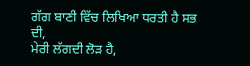ਗੱਗ ਬਾਣੀ ਵਿੱਚ ਲਿਖਿਆ ਧਰਤੀ ਹੈ ਸਭ ਦੀ,
ਮੇਰੀ ਲੱਗਦੀ ਲੋੜ ਹੈ,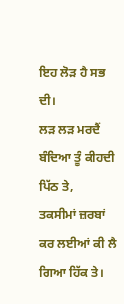ਇਹ ਲੋੜ ਹੈ ਸਭ ਦੀ।
ਲੜ ਲੜ ਮਰਦੈਂ ਬੰਦਿਆ ਤੂੰ ਕੀਹਦੀ ਪਿੱਠ ਤੇ,
ਤਕਸੀਮਾਂ ਜ਼ਰਬਾਂ ਕਰ ਲਈਆਂ ਕੀ ਲੈ ਗਿਆ ਹਿੱਕ ਤੇ।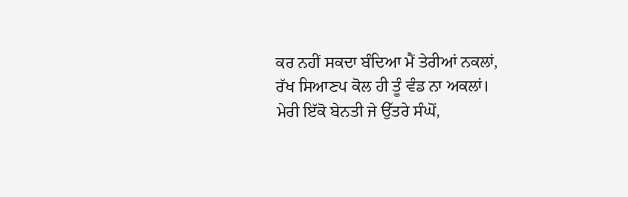ਕਰ ਨਹੀਂ ਸਕਦਾ ਬੰਦਿਆ ਮੈਂ ਤੇਰੀਆਂ ਨਕਲਾਂ,
ਰੱਖ ਸਿਆਣਪ ਕੋਲ ਹੀ ਤੂੰ ਵੰਡ ਨਾ ਅਕਲਾਂ।
ਮੇਰੀ ਇੱਕੋ ਬੇਨਤੀ ਜੇ ਉੱਤਰੇ ਸੰਘੋਂ,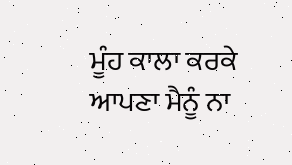ਮੂੰਹ ਕਾਲਾ ਕਰਕੇ ਆਪਣਾ ਮੈਨੂੰ ਨਾ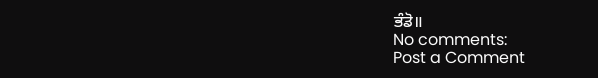ਭੰਡੋ॥
No comments:
Post a Comment